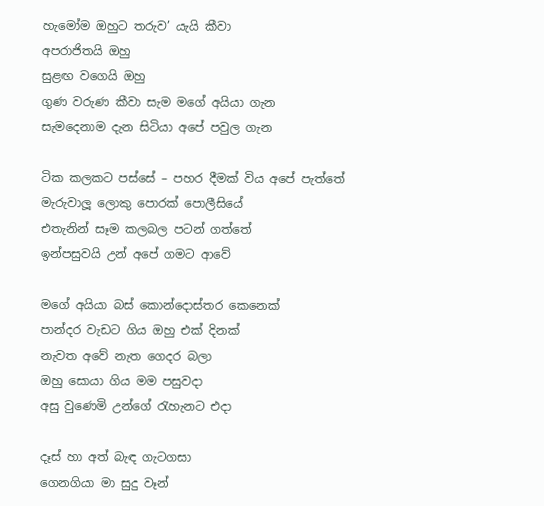හැමෝම ඔහුට තරුව’ යැයි කීවා
අපරාජිතයි ඔහු
සුළඟ වගෙයි ඔහු
ගුණ වරුණ කීවා සැම මගේ අයියා ගැන
සැමදෙනාම දැන සිටියා අපේ පවුල ගැන

ටික කලකට පස්සේ – පහර දීමක් විය අපේ පැත්තේ
මැරුවාලූ ලොකු පොරක් පොලීසියේ
එතැනින් සෑම කලබල පටන් ගත්තේ
ඉන්පසුවයි උන් අපේ ගමට ආවේ

මගේ අයියා බස් කොන්දොස්තර කෙනෙක්
පාන්දර වැඩට ගිය ඔහු එක් දිනක්
නැවත අවේ නැත ගෙදර බලා
ඔහු සොයා ගිය මම පසුවදා
අසු වුණෙමි උන්ගේ රැහැනට එදා

දෑස් හා අත් බැඳ ගැටගසා
ගෙනගියා මා සුදු වෑන්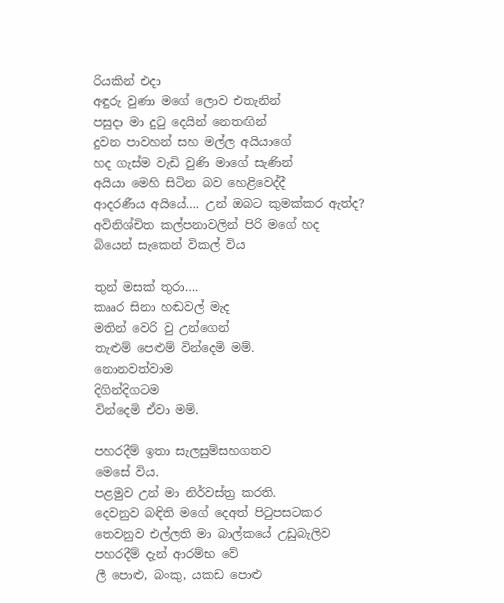රියකින් එදා
අඳුරු වුණා මගේ ලොව එතැනින්
පසුදා මා දුටු දෙයින් නෙතඟින්
දුවන පාවහන් සහ මල්ල අයියාගේ
හද ගැස්ම වැඩි වුණි මාගේ සැණින්
අයියා මෙහි සිටින බව හෙළිවෙද්දී
ආදරණීය අයියේ…. උන් ඔබට කුමක්කර ඇත්ද?
අවිනිශ්චිත කල්පනාවලින් පිරි මගේ හද
බියෙන් සැකෙන් විකල් විය

තුන් මසක් තුරා….
කෲර සිනා හඬවල් මැද
මතින් වෙරි වු උන්ගෙන්
තැළුම් පෙළුම් වින්දෙමි මම්.
නොනවත්වාම
දිගින්දිගටම
වින්දෙමි ඒවා මම්.

පහරදීම් ඉතා සැලසුම්සහගතව
මෙසේ විය.
පළමුව උන් මා නිර්වස්ත්‍ර කරති.
දෙවනුව බඳිති මගේ දෙඅත් පිටුපසටකර
තෙවනුව එල්ලති මා බාල්කයේ උඩුබැලිව
පහරදීම් දැන් ආරම්භ වේ
ලී පොළු, බංකු, යකඩ පොළු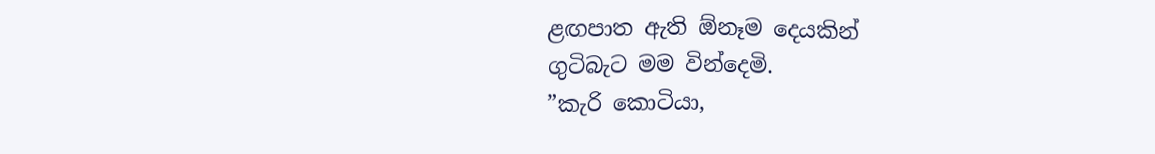ළඟපාත ඇති ඕනෑම දෙයකින්
ගුටිබැට මම වින්දෙමි.
”කැරි කොටියා,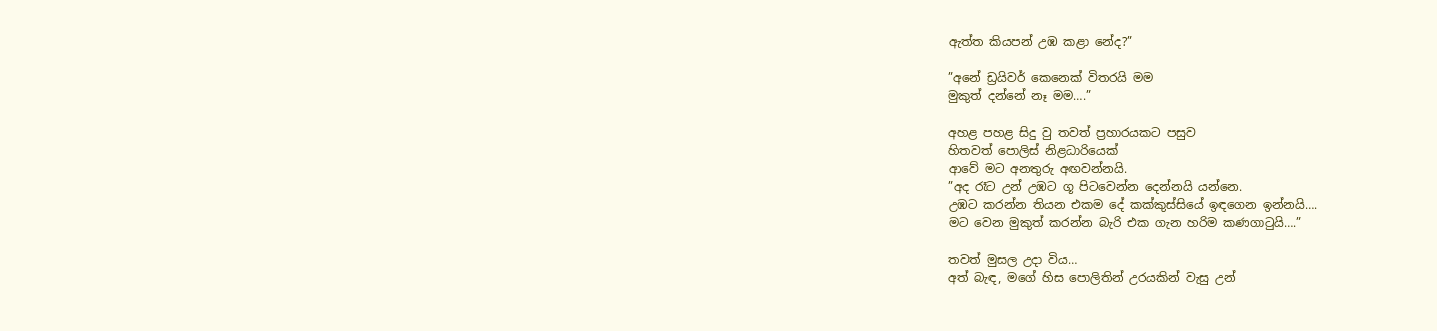ඇත්ත කියපන් උඹ කළා නේද?”

”අනේ ඩ්‍රයිවර් කෙනෙක් විතරයි මම
මුකුත් දන්නේ නෑ මම….”

අහළ පහළ සිදු වු තවත් ප්‍රහාරයකට පසුව
හිතවත් පොලිස් නිළධාරියෙක්
ආවේ මට අනතුරු අඟවන්නයි.
”අද රෑට උන් උඹට ගූ පිටවෙන්න දෙන්නයි යන්නෙ.
උඹට කරන්න තියන එකම දේ කක්කුස්සියේ ඉඳගෙන ඉන්නයි….
මට වෙන මුකුත් කරන්න බැරි එක ගැන හරිම කණගාටුයි….”

තවත් මුසල උදා විය…
අත් බැඳ, මගේ හිස පොලිතින් උරයකින් වැසු උන්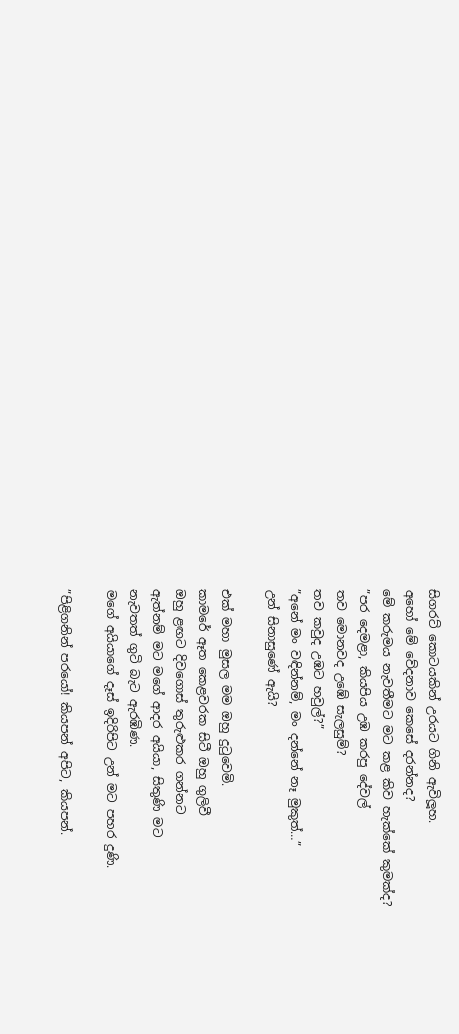සිගරට් කොටයකින් උරයට ගිනි ඇවිලූහ.
අහෝ මේ වේදනාව කෙසේ දරන්නද?
මේ කරුමය නැවතීමට මට කළ කිව හැක්කේ කුමක්ද?
”පර දෙමළා, කියපිය උඹ කරපු දේවල්
තව මොනවද උඹේ සැලසුම්?
තව කවුද උඹට හවුල්?”
”අනේ මං වඳින්නම්, මං දන්නේ නෑ මුකුත්…”
උන් සිනාසුණේ ඇයි?

එක් මහා මුසල මම ඔහු දුටුවෙමි.
කාමරේ ඈත කෙළවරක සිටී ඔහු ගුලිවී
ඔහු ළඟට දිවගොස් තුරුළුකර ගන්නට
ඇත්නම් මට මගේ ආදර අයියා, සිතුණි මට
නැවතත් ගුටි බැට ඇරඹිණ.
මගේ අයියාගේ දෑස් ඉදිරිපිට උන් මට පහර දුණි.

”පිළිගනින් පරයෝ! කියපන් අපිට, කියපන්.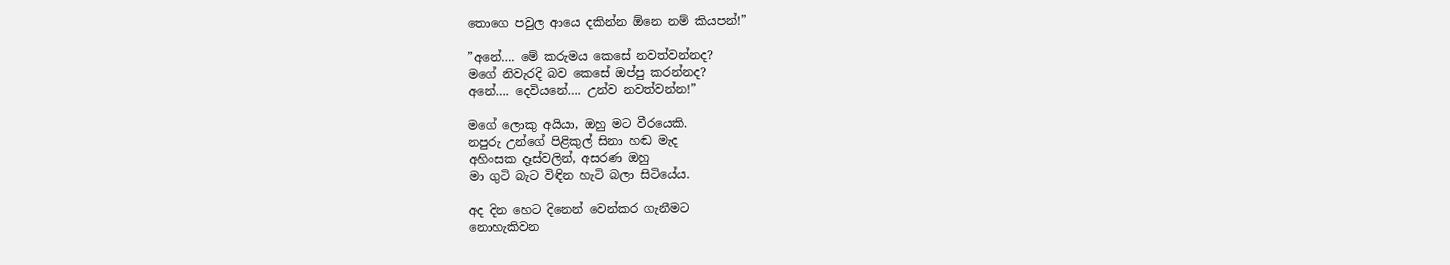තොගෙ පවුල ආයෙ දකින්න ඕනෙ නම් කියපන්!”

”අනේ…. මේ කරුමය කෙසේ නවත්වන්නද?
මගේ නිවැරදි බව කෙසේ ඔප්පු කරන්නද?
අනේ…. දෙවියනේ…. උන්ව නවත්වන්න!”

මගේ ලොකු අයියා, ඔහු මට වීරයෙකි.
නපුරු උන්ගේ පිළිකුල් සිනා හඬ මැද
අහිංසක දෑස්වලින්, අසරණ ඔහු
මා ගුටි බැට විඳින හැටි බලා සිටියේය.

අද දින හෙට දිනෙන් වෙන්කර ගැනීමට
නොහැකිවන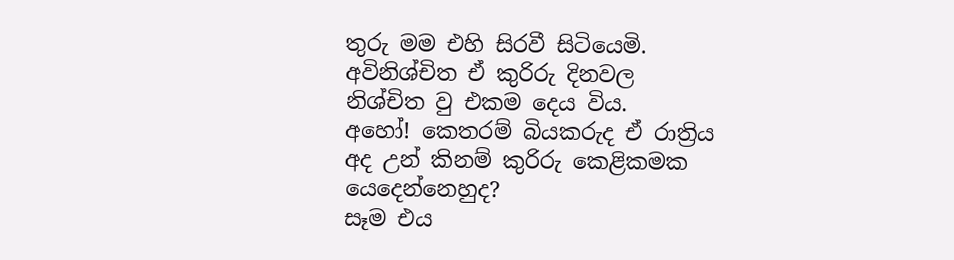තුරු මම එහි සිරවී සිටියෙමි.
අවිනිශ්චිත ඒ කුරිරු දිනවල
නිශ්චිත වු එකම දෙය විය.
අහෝ! කෙතරම් බියකරුද ඒ රාත්‍රිය
අද උන් කිනම් කුරිරු කෙළිකමක යෙදෙන්නෙහුද?
සෑම එය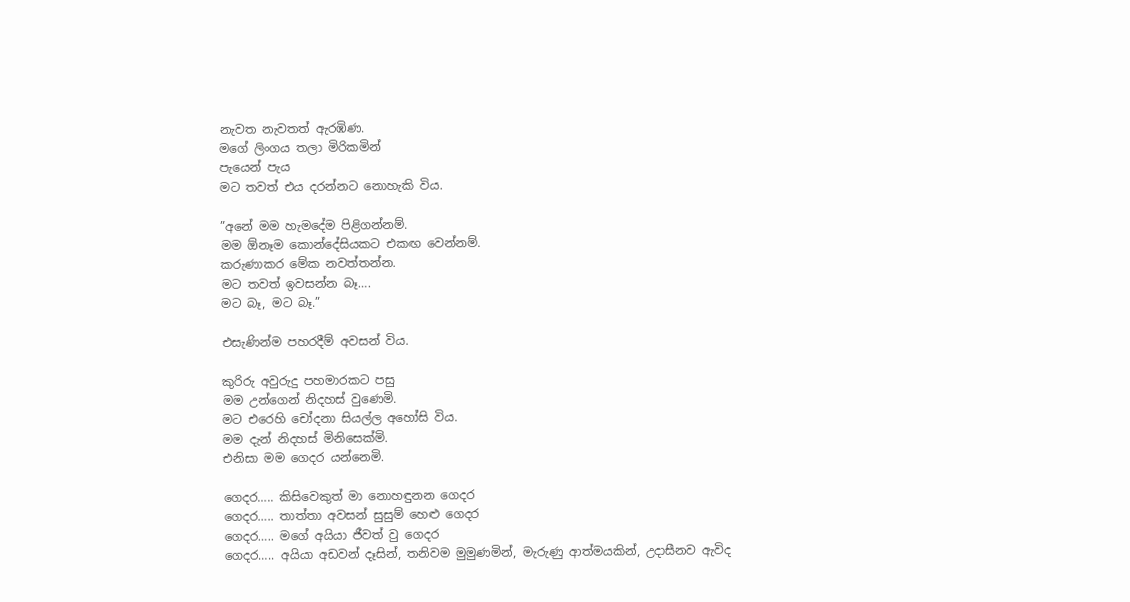නැවත නැවතත් ඇරඹිණ.
මගේ ලිංගය තලා මිරිකමින්
පැයෙන් පැය
මට තවත් එය දරන්නට නොහැකි විය.

”අනේ මම හැමදේම පිළිගන්නම්.
මම ඕනෑම කොන්දේසියකට එකඟ වෙන්නම්.
කරුණාකර මේක නවත්තන්න.
මට තවත් ඉවසන්න බෑ….
මට බෑ, මට බෑ.”

එසැණින්ම පහරදීම් අවසන් විය.

කුරිරු අවුරුදු පහමාරකට පසු
මම උන්ගෙන් නිදහස් වුණෙමි.
මට එරෙහි චෝදනා සියල්ල අහෝසි විය.
මම දැන් නිදහස් මිනිසෙක්මි.
එනිසා මම ගෙදර යන්නෙමි.

ගෙදර….. කිසිවෙකුත් මා නොහඳුනන ගෙදර
ගෙදර….. තාත්තා අවසන් සුසුම් හෙළු ගෙදර
ගෙදර….. මගේ අයියා ජීවත් වු ගෙදර
ගෙදර….. අයියා අඩවන් දෑසින්, තනිවම මුමුණමින්, මැරුණු ආත්මයකින්, උදාසීනව ඇවිද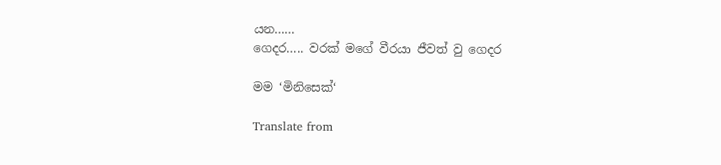යන……
ගෙදර….. වරක් මගේ වීරයා ජීවත් වු ගෙදර

මම ‘මිනිසෙක්‘

Translate from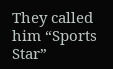They called him “Sports Star”